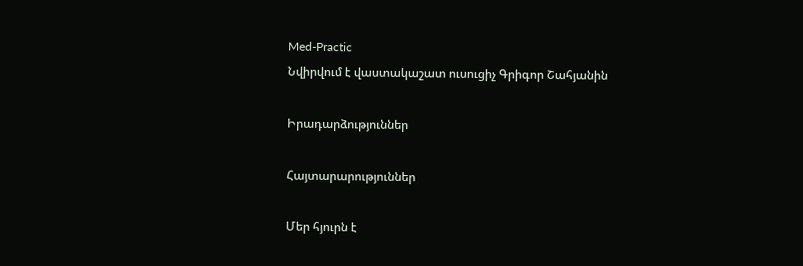Med-Practic
Նվիրվում է վաստակաշատ ուսուցիչ Գրիգոր Շահյանին

Իրադարձություններ

Հայտարարություններ

Մեր հյուրն է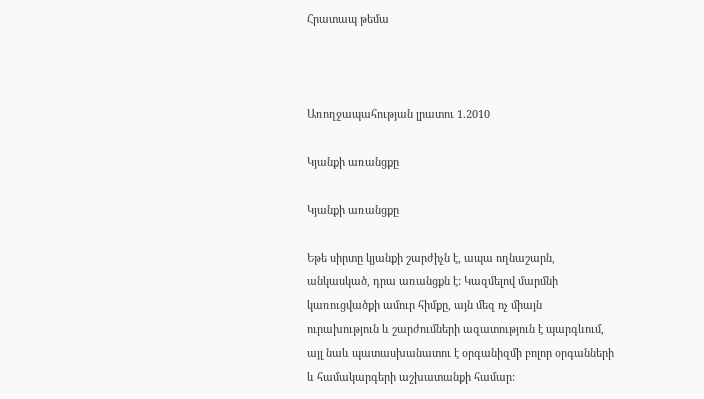Հրատապ թեմա



Առողջապահության լրատու 1.2010

Կյանքի առանցքը

Կյանքի առանցքը

Եթե սիրտը կյանքի շարժիչն է, ապա ողնաշարն, անկասկած, դրա առանցքն է: Կազմելով մարմնի կառուցվածքի ամուր հիմքը, այն մեզ ոչ միայն ուրախություն և շարժումների ազատություն է պարգևում, այլ նաև պատասխանատու է օրգանիզմի բոլոր օրգանների և համակարգերի աշխատանքի համար: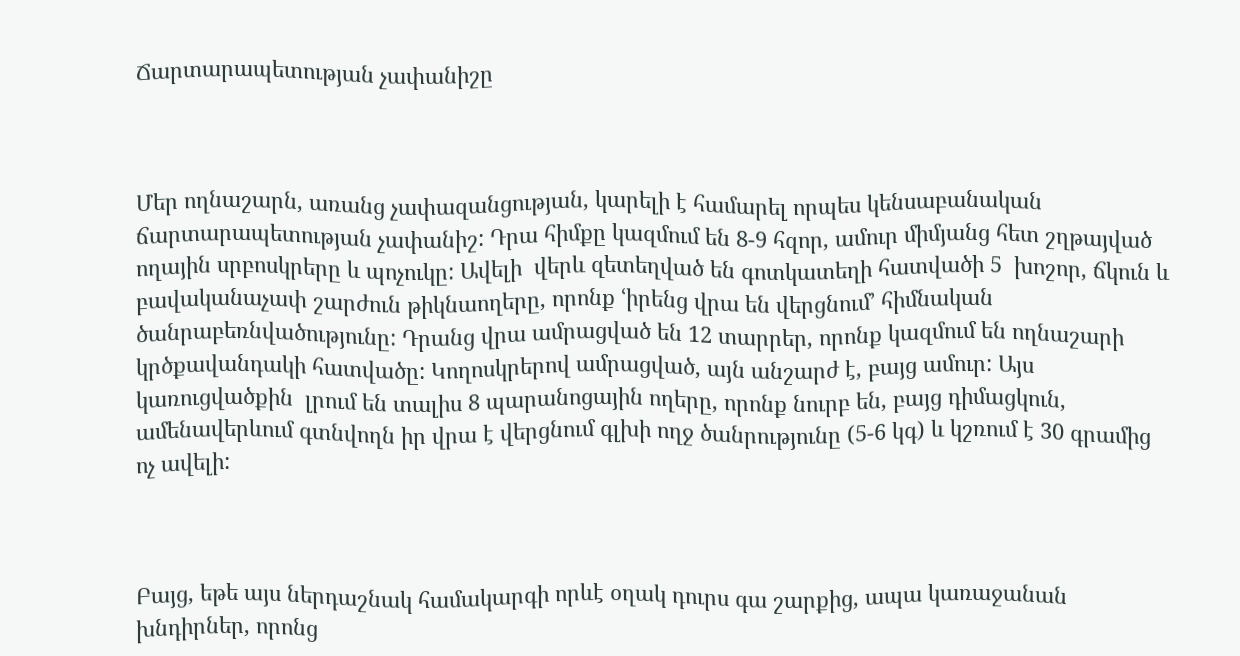Ճարտարապետության չափանիշը



Մեր ողնաշարն, առանց չափազանցության, կարելի է համարել որպես կենսաբանական ճարտարապետության չափանիշ: Դրա հիմքը կազմում են 8-9 հզոր, ամուր միմյանց հետ շղթայված ողային սրբոսկրերը և պոչուկը: Ավելի  վերև զետեղված են գոտկատեղի հատվածի 5  խոշոր, ճկուն և բավականաչափ շարժուն թիկնաողերը, որոնք ՙիրենց վրա են վերցնում՚ հիմնական ծանրաբեռնվածությունը: Դրանց վրա ամրացված են 12 տարրեր, որոնք կազմում են ողնաշարի կրծքավանդակի հատվածը: Կողոսկրերով ամրացված, այն անշարժ է, բայց ամուր: Այս կառուցվածքին  լրում են տալիս 8 պարանոցային ողերը, որոնք նուրբ են, բայց դիմացկուն, ամենավերևում գտնվողն իր վրա է վերցնում գլխի ողջ ծանրությունը (5-6 կգ) և կշռում է 30 գրամից ոչ ավելի:



Բայց, եթե այս ներդաշնակ համակարգի որևէ օղակ դուրս գա շարքից, ապա կառաջանան խնդիրներ, որոնց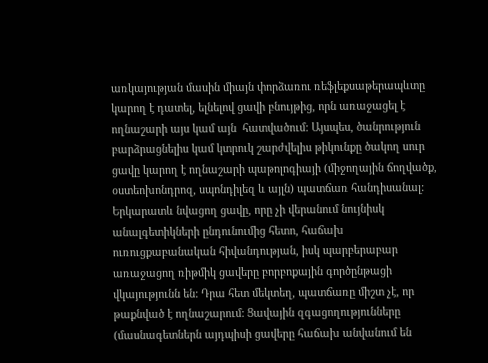առկայության մասին միայն փորձառու ռեֆլեքսաթերապևտը կարող է դատել, ելնելով ցավի բնույթից, որն առաջացել է ողնաշարի այս կամ այն  հատվածում: Այսպես, ծանրություն բարձրացնելիս կամ կտրուկ շարժվելիս թիկունքը ծակող սուր ցավը կարող է ողնաշարի պաթոլոգիայի (միջողային ճողվածք, օստեոխոնդրոզ, սպոնդիլեզ և այլն) պատճառ հանդիսանալ: Երկարատև նվացող ցավը, որը չի վերանում նույնիսկ անալգետիկների ընդունումից հետո, հաճախ ուռուցքաբանական հիվանդության, իսկ պարբերաբար առաջացող ռիթմիկ ցավերը բորբոքային գործընթացի վկայությունն են: Դրա հետ մեկտեղ, պատճառը միշտ չէ, որ թաքնված է ողնաշարում: Ցավային զգացողությունները (մասնագետներն այդպիսի ցավերը հաճախ անվանում են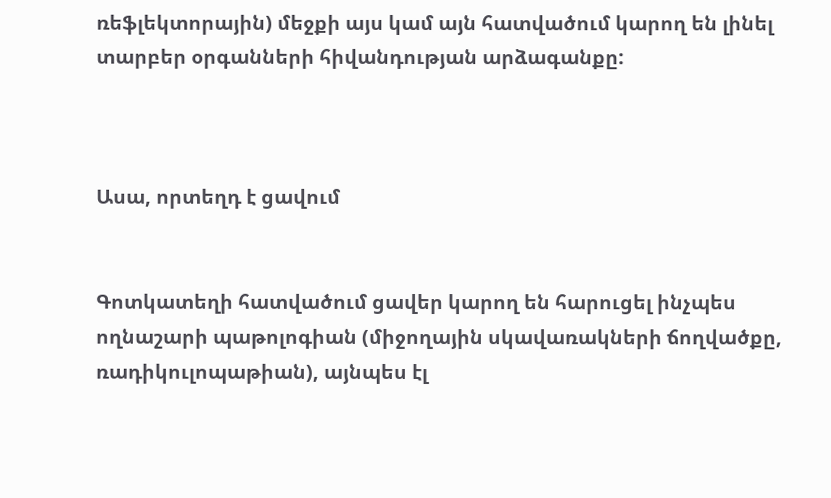ռեֆլեկտորային) մեջքի այս կամ այն հատվածում կարող են լինել տարբեր օրգանների հիվանդության արձագանքը:



Ասա, որտեղդ է ցավում


Գոտկատեղի հատվածում ցավեր կարող են հարուցել ինչպես ողնաշարի պաթոլոգիան (միջողային սկավառակների ճողվածքը, ռադիկուլոպաթիան), այնպես էլ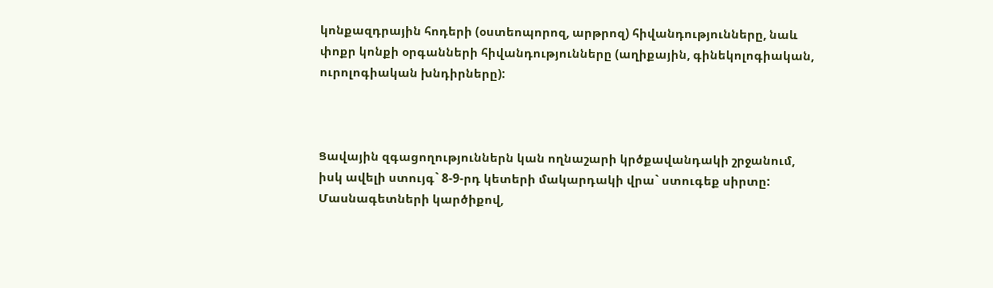կոնքազդրային հոդերի (օստեոպորոզ, արթրոզ) հիվանդությունները, նաև փոքր կոնքի օրգանների հիվանդությունները (աղիքային, գինեկոլոգիական, ուրոլոգիական խնդիրները):



Ցավային զգացողություններն կան ողնաշարի կրծքավանդակի շրջանում, իսկ ավելի ստույգ` 8-9-րդ կետերի մակարդակի վրա` ստուգեք սիրտը: Մասնագետների կարծիքով,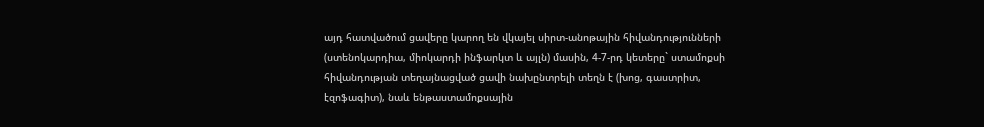այդ հատվածում ցավերը կարող են վկայել սիրտ-անոթային հիվանդությունների (ստենոկարդիա, միոկարդի ինֆարկտ և այլն) մասին, 4-7-րդ կետերը` ստամոքսի հիվանդության տեղայնացված ցավի նախընտրելի տեղն է (խոց, գաստրիտ, էզոֆագիտ), նաև ենթաստամոքսային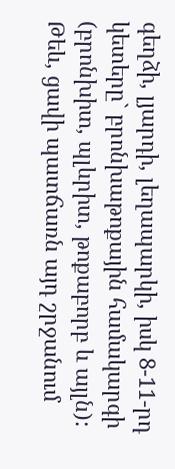գեղձի, լյարդի, լեղապարկի, իսկ 8-11-րդ կետերը` բրոնխաթոքային համակարգի (բրոնխիտ, պլևրիտ, թոքաբորբ և այլն): Թեև, ցավի պատճառն այդ շրջանում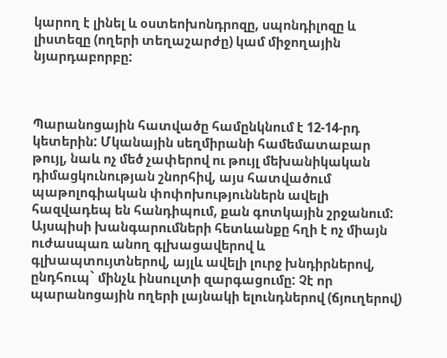կարող է լինել և օստեոխոնդրոզը, սպոնդիլոզը և  լիստեզը (ողերի տեղաշարժը) կամ միջողային նյարդաբորբը:



Պարանոցային հատվածը համընկնում է 12-14-րդ կետերին: Մկանային սեղմիրանի համեմատաբար թույլ, նաև ոչ մեծ չափերով ու թույլ մեխանիկական դիմացկունության շնորհիվ, այս հատվածում պաթոլոգիական փոփոխություններն ավելի հազվադեպ են հանդիպում, քան գոտկային շրջանում: Այսպիսի խանգարումների հետևանքը հղի է ոչ միայն ուժասպառ անող գլխացավերով և գլխապտույտներով, այլև ավելի լուրջ խնդիրներով, ընդհուպ` մինչև ինսուլտի զարգացումը: Չէ որ պարանոցային ողերի լայնակի ելունդներով (ճյուղերով)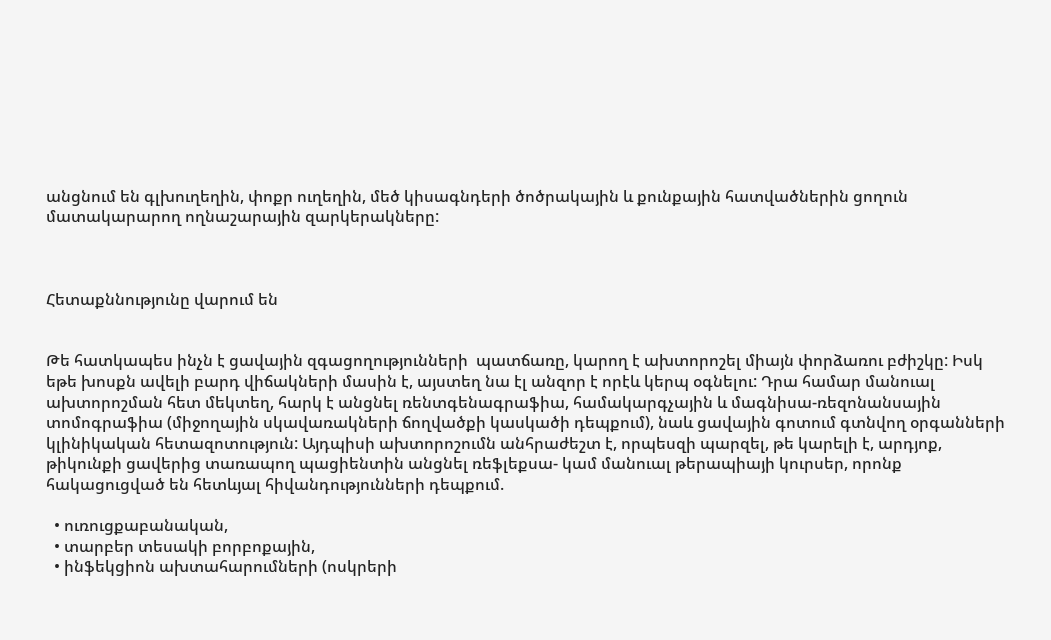անցնում են գլխուղեղին, փոքր ուղեղին, մեծ կիսագնդերի ծոծրակային և քունքային հատվածներին ցողուն մատակարարող ողնաշարային զարկերակները:



Հետաքննությունը վարում են


Թե հատկապես ինչն է ցավային զգացողությունների  պատճառը, կարող է ախտորոշել միայն փորձառու բժիշկը: Իսկ եթե խոսքն ավելի բարդ վիճակների մասին է, այստեղ նա էլ անզոր է որէև կերպ օգնելու: Դրա համար մանուալ ախտորոշման հետ մեկտեղ, հարկ է անցնել ռենտգենագրաֆիա, համակարգչային և մագնիսա-ռեզոնանսային տոմոգրաֆիա (միջողային սկավառակների ճողվածքի կասկածի դեպքում), նաև ցավային գոտում գտնվող օրգանների կլինիկական հետազոտություն: Այդպիսի ախտորոշումն անհրաժեշտ է, որպեսզի պարզել, թե կարելի է, արդյոք, թիկունքի ցավերից տառապող պացիենտին անցնել ռեֆլեքսա- կամ մանուալ թերապիայի կուրսեր, որոնք հակացուցված են հետևյալ հիվանդությունների դեպքում.

  • ուռուցքաբանական,
  • տարբեր տեսակի բորբոքային,
  • ինֆեկցիոն ախտահարումների (ոսկրերի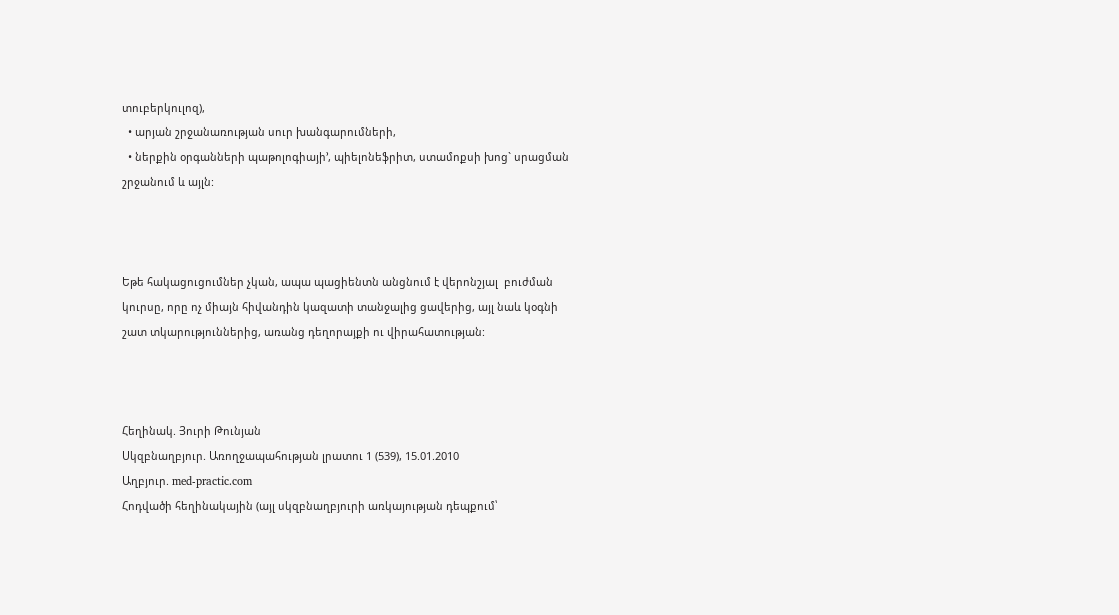տուբերկուլոզ),
  • արյան շրջանառության սուր խանգարումների,
  • ներքին օրգանների պաթոլոգիայի՚, պիելոնեֆրիտ, ստամոքսի խոց` սրացման շրջանում և այլն:



Եթե հակացուցումներ չկան, ապա պացիենտն անցնում է վերոնշյալ  բուժման կուրսը, որը ոչ միայն հիվանդին կազատի տանջալից ցավերից, այլ նաև կօգնի շատ տկարություններից, առանց դեղորայքի ու վիրահատության:



Հեղինակ. Յուրի Թունյան
Սկզբնաղբյուր. Առողջապահության լրատու 1 (539), 15.01.2010
Աղբյուր. med-practic.com
Հոդվածի հեղինակային (այլ սկզբնաղբյուրի առկայության դեպքում՝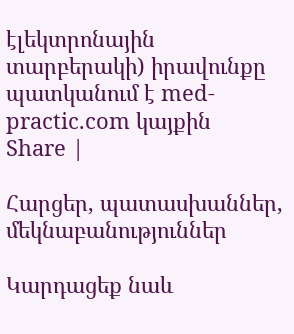էլեկտրոնային տարբերակի) իրավունքը պատկանում է med-practic.com կայքին
Share |

Հարցեր, պատասխաններ, մեկնաբանություններ

Կարդացեք նաև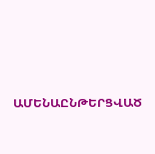ԱՄԵՆԱԸՆԹԵՐՑՎԱԾ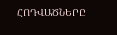ՀՈԴՎԱԾՆԵՐԸ